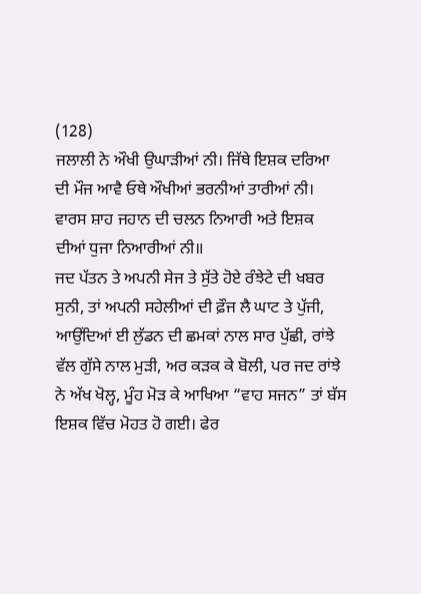(128)
ਜਲਾਲੀ ਨੇ ਔਖੀ ਉਘਾੜੀਆਂ ਨੀ। ਜਿੱਥੇ ਇਸ਼ਕ ਦਰਿਆ
ਦੀ ਮੌਜ ਆਵੈ ਓਥੇ ਔਖੀਆਂ ਭਰਨੀਆਂ ਤਾਰੀਆਂ ਨੀ।
ਵਾਰਸ ਸ਼ਾਹ ਜਹਾਨ ਦੀ ਚਲਨ ਨਿਆਰੀ ਅਤੇ ਇਸ਼ਕ
ਦੀਆਂ ਧੁਜਾ ਨਿਆਰੀਆਂ ਨੀ॥
ਜਦ ਪੱਤਨ ਤੇ ਅਪਨੀ ਸੇਜ ਤੇ ਸੁੱਤੇ ਹੋਏ ਰੰਝੇਟੇ ਦੀ ਖਬਰ ਸੁਨੀ, ਤਾਂ ਅਪਨੀ ਸਹੇਲੀਆਂ ਦੀ ਫ਼ੌਜ ਲੈ ਘਾਟ ਤੇ ਪੁੱਜੀ, ਆਉਂਦਿਆਂ ਈ ਲੁੱਡਨ ਦੀ ਛਮਕਾਂ ਨਾਲ ਸਾਰ ਪੁੱਛੀ, ਰਾਂਝੇ ਵੱਲ ਗੁੱਸੇ ਨਾਲ ਮੁੜੀ, ਅਰ ਕੜਕ ਕੇ ਬੋਲੀ, ਪਰ ਜਦ ਰਾਂਝੇ ਨੇ ਅੱਖ ਖੋਲ੍ਹ, ਮੂੰਹ ਮੋੜ ਕੇ ਆਖਿਆ “ਵਾਹ ਸਜਨ” ਤਾਂ ਬੱਸ ਇਸ਼ਕ ਵਿੱਚ ਮੋਹਤ ਹੋ ਗਈ। ਫੇਰ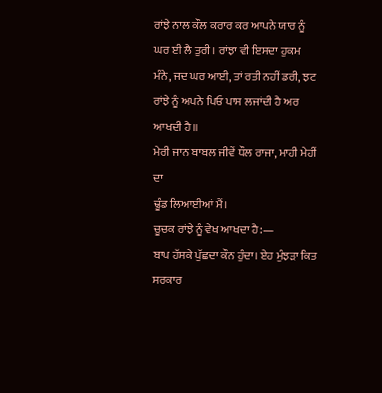ਰਾਂਝੇ ਨਾਲ ਕੌਲ ਕਰਾਰ ਕਰ ਆਪਨੇ ਯਾਰ ਨੂੰ ਘਰ ਈ ਲੈ ਤੁਰੀ। ਰਾਂਝਾ ਵੀ ਇਸਦਾ ਹੁਕਮ ਮੰਨੇ, ਜਦ ਘਰ ਆਈ, ਤਾਂ ਰਤੀ ਨਹੀਂ ਡਰੀ, ਝਟ ਰਾਂਝੇ ਨੂੰ ਅਪਨੇ ਪਿਓ ਪਾਸ ਲਜਾਂਦੀ ਹੈ ਅਰ ਆਖਦੀ ਹੈ॥
ਮੇਰੀ ਜਾਨ ਬਾਬਲ ਜੀਵੇਂ ਧੌਲ ਰਾਜਾ, ਮਾਹੀ ਮੇਹੀਂ ਦਾ
ਢੂੰਡ ਲਿਆਈਆਂ ਮੈਂ।
ਚੂਚਕ ਰਾਂਝੇ ਨੂੰ ਵੇਖ ਆਖਦਾ ਹੈ:—
ਬਾਪ ਹੱਸਕੇ ਪੁੱਛਦਾ ਕੌਨ ਹੁੰਦਾ। ਏਹ ਮੁੰਝੜਾ ਕਿਤ ਸਰਕਾਰ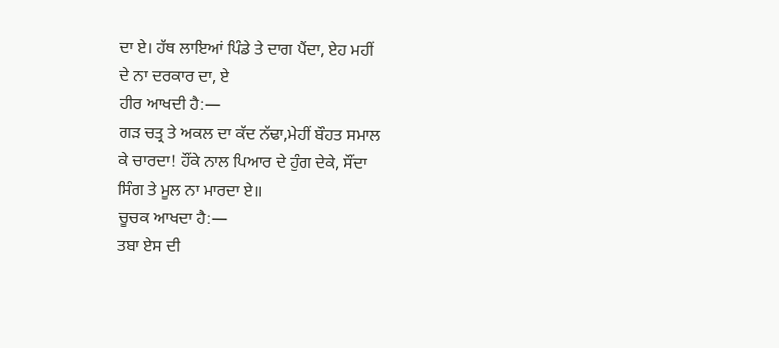ਦਾ ਏ। ਹੱਥ ਲਾਇਆਂ ਪਿੰਡੇ ਤੇ ਦਾਗ ਪੈਂਦਾ, ਏਹ ਮਹੀਂ
ਦੇ ਨਾ ਦਰਕਾਰ ਦਾ, ਏ
ਹੀਰ ਆਖਦੀ ਹੈ:—
ਗੜ ਚਤ੍ਰ ਤੇ ਅਕਲ ਦਾ ਕੱਦ ਨੱਢਾ,ਮੇਹੀਂ ਬੌਹਤ ਸਮਾਲ
ਕੇ ਚਾਰਦਾ! ਹੌਂਕੇ ਨਾਲ ਪਿਆਰ ਦੇ ਹੁੰਗ ਦੇਕੇ, ਸੌਂਦਾ
ਸਿੰਗ ਤੇ ਮੂਲ ਨਾ ਮਾਰਦਾ ਏ॥
ਚੂਚਕ ਆਖਦਾ ਹੈ:—
ਤਬਾ ਏਸ ਦੀ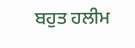ਬਹੁਤ ਹਲੀਮ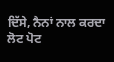ਦਿੱਸੇ, ਨੈਨਾਂ ਨਾਲ ਕਰਦਾ
ਲੋਟ ਪੋਟ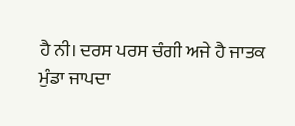ਹੈ ਨੀ। ਦਰਸ ਪਰਸ ਚੰਗੀ ਅਜੇ ਹੈ ਜਾਤਕ
ਮੁੰਡਾ ਜਾਪਦਾ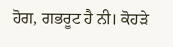ਹੋਗ, ਗਭਰੂਟ ਹੈ ਨੀ। ਕੋਹੜੇ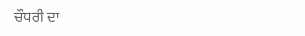ਚੌਧਰੀ ਦਾ